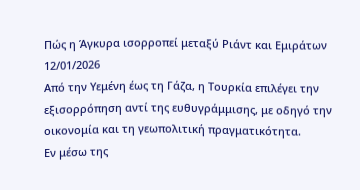Πώς η Άγκυρα ισορροπεί μεταξύ Ριάντ και Εμιράτων
12/01/2026
Από την Υεμένη έως τη Γάζα, η Τουρκία επιλέγει την εξισορρόπηση αντί της ευθυγράμμισης, με οδηγό την οικονομία και τη γεωπολιτική πραγματικότητα.
Εν μέσω της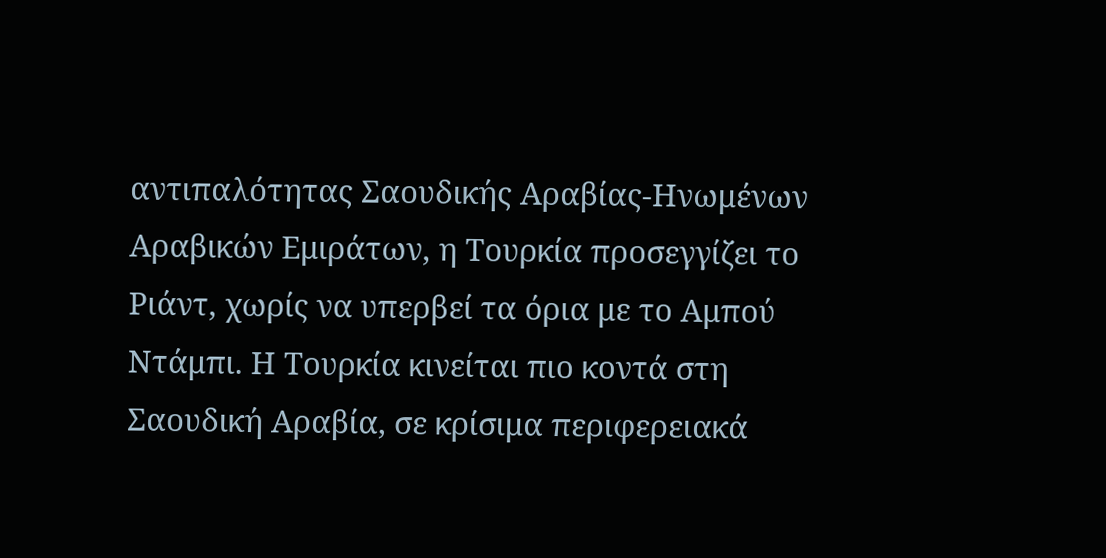αντιπαλότητας Σαουδικής Αραβίας-Ηνωμένων Αραβικών Εμιράτων, η Τουρκία προσεγγίζει το Ριάντ, χωρίς να υπερβεί τα όρια με το Αμπού Ντάμπι. Η Τουρκία κινείται πιο κοντά στη Σαουδική Αραβία, σε κρίσιμα περιφερειακά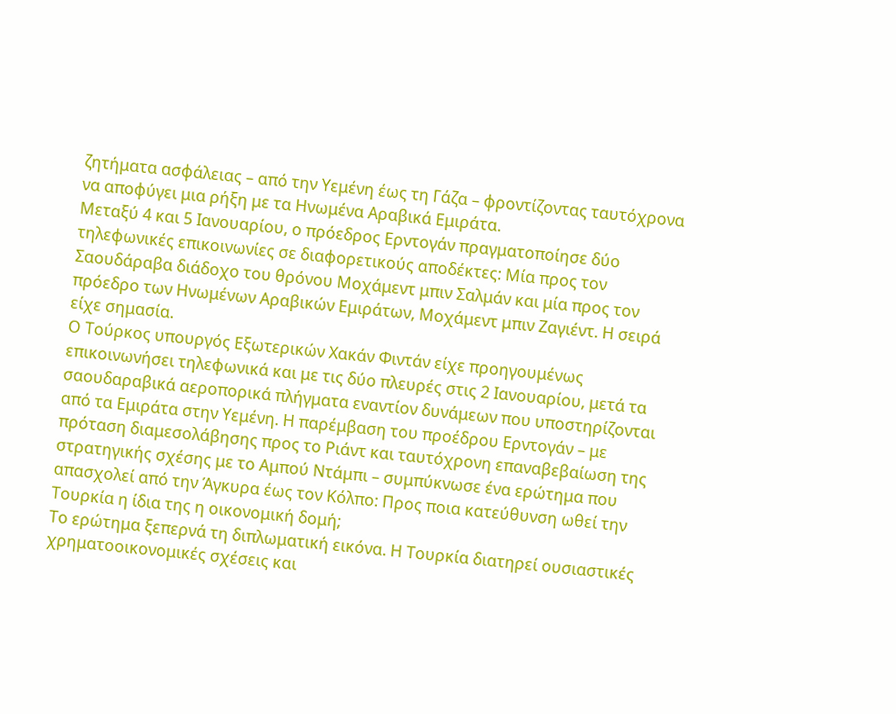ζητήματα ασφάλειας – από την Υεμένη έως τη Γάζα – φροντίζοντας ταυτόχρονα να αποφύγει μια ρήξη με τα Ηνωμένα Αραβικά Εμιράτα.
Μεταξύ 4 και 5 Ιανουαρίου, ο πρόεδρος Ερντογάν πραγματοποίησε δύο τηλεφωνικές επικοινωνίες σε διαφορετικούς αποδέκτες: Μία προς τον Σαουδάραβα διάδοχο του θρόνου Μοχάμεντ μπιν Σαλμάν και μία προς τον πρόεδρο των Ηνωμένων Αραβικών Εμιράτων, Μοχάμεντ μπιν Ζαγιέντ. Η σειρά είχε σημασία.
Ο Τούρκος υπουργός Εξωτερικών Χακάν Φιντάν είχε προηγουμένως επικοινωνήσει τηλεφωνικά και με τις δύο πλευρές στις 2 Ιανουαρίου, μετά τα σαουδαραβικά αεροπορικά πλήγματα εναντίον δυνάμεων που υποστηρίζονται από τα Εμιράτα στην Υεμένη. Η παρέμβαση του προέδρου Ερντογάν – με πρόταση διαμεσολάβησης προς το Ριάντ και ταυτόχρονη επαναβεβαίωση της στρατηγικής σχέσης με το Αμπού Ντάμπι – συμπύκνωσε ένα ερώτημα που απασχολεί από την Άγκυρα έως τον Κόλπο: Προς ποια κατεύθυνση ωθεί την Τουρκία η ίδια της η οικονομική δομή;
Το ερώτημα ξεπερνά τη διπλωματική εικόνα. Η Τουρκία διατηρεί ουσιαστικές χρηματοοικονομικές σχέσεις και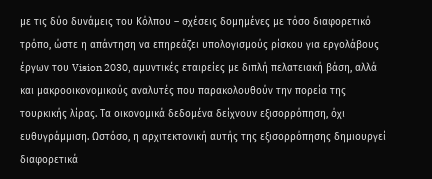με τις δύο δυνάμεις του Κόλπου – σχέσεις δομημένες με τόσο διαφορετικό τρόπο, ώστε η απάντηση να επηρεάζει υπολογισμούς ρίσκου για εργολάβους έργων του Vision 2030, αμυντικές εταιρείες με διπλή πελατειακή βάση, αλλά και μακροοικονομικούς αναλυτές που παρακολουθούν την πορεία της τουρκικής λίρας. Τα οικονομικά δεδομένα δείχνουν εξισορρόπηση, όχι ευθυγράμμιση. Ωστόσο, η αρχιτεκτονική αυτής της εξισορρόπησης δημιουργεί διαφορετικά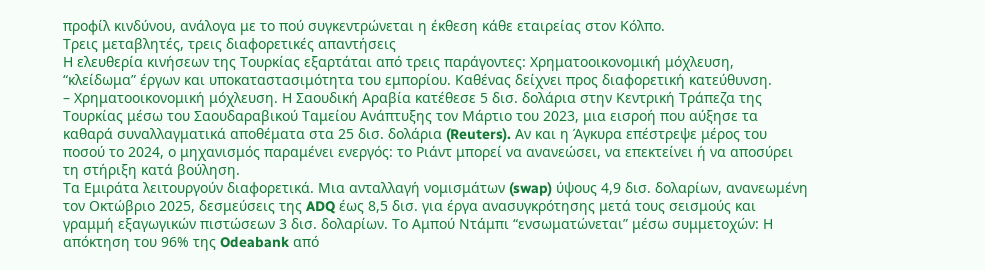προφίλ κινδύνου, ανάλογα με το πού συγκεντρώνεται η έκθεση κάθε εταιρείας στον Κόλπο.
Τρεις μεταβλητές, τρεις διαφορετικές απαντήσεις
Η ελευθερία κινήσεων της Τουρκίας εξαρτάται από τρεις παράγοντες: Χρηματοοικονομική μόχλευση, “κλείδωμα” έργων και υποκαταστασιμότητα του εμπορίου. Καθένας δείχνει προς διαφορετική κατεύθυνση.
– Χρηματοοικονομική μόχλευση. Η Σαουδική Αραβία κατέθεσε 5 δισ. δολάρια στην Κεντρική Τράπεζα της Τουρκίας μέσω του Σαουδαραβικού Ταμείου Ανάπτυξης τον Μάρτιο του 2023, μια εισροή που αύξησε τα καθαρά συναλλαγματικά αποθέματα στα 25 δισ. δολάρια (Reuters). Αν και η Άγκυρα επέστρεψε μέρος του ποσού το 2024, ο μηχανισμός παραμένει ενεργός: το Ριάντ μπορεί να ανανεώσει, να επεκτείνει ή να αποσύρει τη στήριξη κατά βούληση.
Τα Εμιράτα λειτουργούν διαφορετικά. Μια ανταλλαγή νομισμάτων (swap) ύψους 4,9 δισ. δολαρίων, ανανεωμένη τον Οκτώβριο 2025, δεσμεύσεις της ADQ έως 8,5 δισ. για έργα ανασυγκρότησης μετά τους σεισμούς και γραμμή εξαγωγικών πιστώσεων 3 δισ. δολαρίων. Το Αμπού Ντάμπι “ενσωματώνεται” μέσω συμμετοχών: Η απόκτηση του 96% της Odeabank από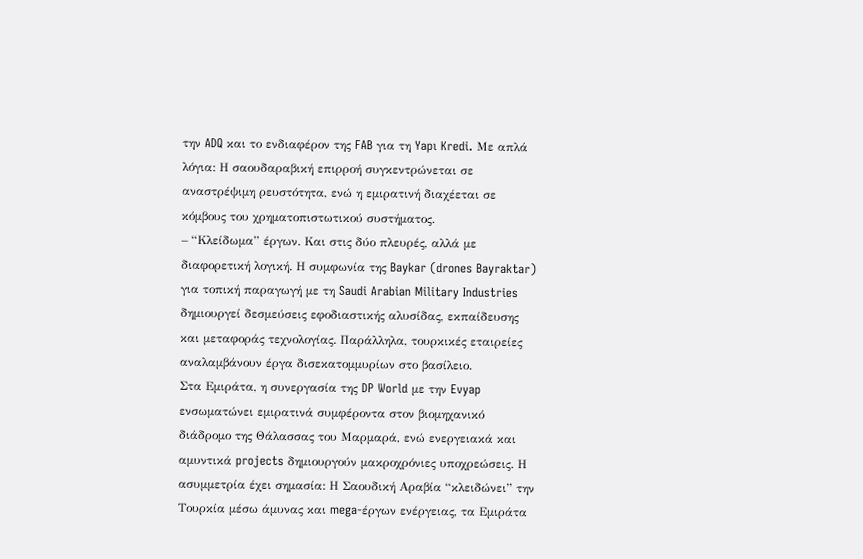την ADQ και το ενδιαφέρον της FAB για τη Yapı Kredi. Με απλά λόγια: Η σαουδαραβική επιρροή συγκεντρώνεται σε αναστρέψιμη ρευστότητα, ενώ η εμιρατινή διαχέεται σε κόμβους του χρηματοπιστωτικού συστήματος.
– “Κλείδωμα” έργων. Και στις δύο πλευρές, αλλά με διαφορετική λογική. Η συμφωνία της Baykar (drones Bayraktar) για τοπική παραγωγή με τη Saudi Arabian Military Industries δημιουργεί δεσμεύσεις εφοδιαστικής αλυσίδας, εκπαίδευσης και μεταφοράς τεχνολογίας. Παράλληλα, τουρκικές εταιρείες αναλαμβάνουν έργα δισεκατομμυρίων στο βασίλειο.
Στα Εμιράτα, η συνεργασία της DP World με την Evyap ενσωματώνει εμιρατινά συμφέροντα στον βιομηχανικό διάδρομο της Θάλασσας του Μαρμαρά, ενώ ενεργειακά και αμυντικά projects δημιουργούν μακροχρόνιες υποχρεώσεις. Η ασυμμετρία έχει σημασία: Η Σαουδική Αραβία “κλειδώνει” την Τουρκία μέσω άμυνας και mega-έργων ενέργειας, τα Εμιράτα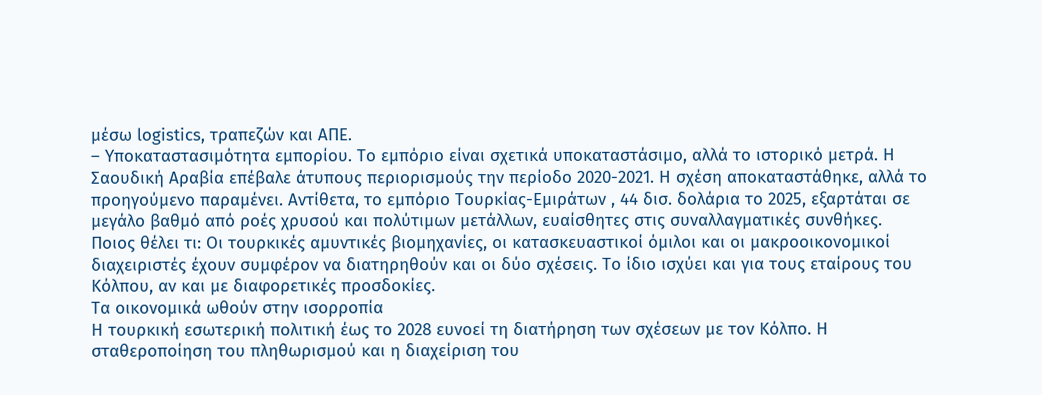μέσω logistics, τραπεζών και ΑΠΕ.
– Υποκαταστασιμότητα εμπορίου. Το εμπόριο είναι σχετικά υποκαταστάσιμο, αλλά το ιστορικό μετρά. Η Σαουδική Αραβία επέβαλε άτυπους περιορισμούς την περίοδο 2020-2021. Η σχέση αποκαταστάθηκε, αλλά το προηγούμενο παραμένει. Αντίθετα, το εμπόριο Τουρκίας-Εμιράτων , 44 δισ. δολάρια το 2025, εξαρτάται σε μεγάλο βαθμό από ροές χρυσού και πολύτιμων μετάλλων, ευαίσθητες στις συναλλαγματικές συνθήκες.
Ποιος θέλει τι: Οι τουρκικές αμυντικές βιομηχανίες, οι κατασκευαστικοί όμιλοι και οι μακροοικονομικοί διαχειριστές έχουν συμφέρον να διατηρηθούν και οι δύο σχέσεις. Το ίδιο ισχύει και για τους εταίρους του Κόλπου, αν και με διαφορετικές προσδοκίες.
Τα οικονομικά ωθούν στην ισορροπία
Η τουρκική εσωτερική πολιτική έως το 2028 ευνοεί τη διατήρηση των σχέσεων με τον Κόλπο. Η σταθεροποίηση του πληθωρισμού και η διαχείριση του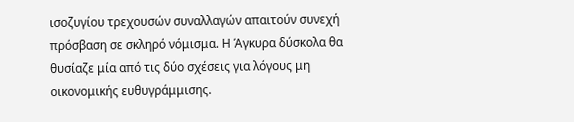ισοζυγίου τρεχουσών συναλλαγών απαιτούν συνεχή πρόσβαση σε σκληρό νόμισμα. Η Άγκυρα δύσκολα θα θυσίαζε μία από τις δύο σχέσεις για λόγους μη οικονομικής ευθυγράμμισης.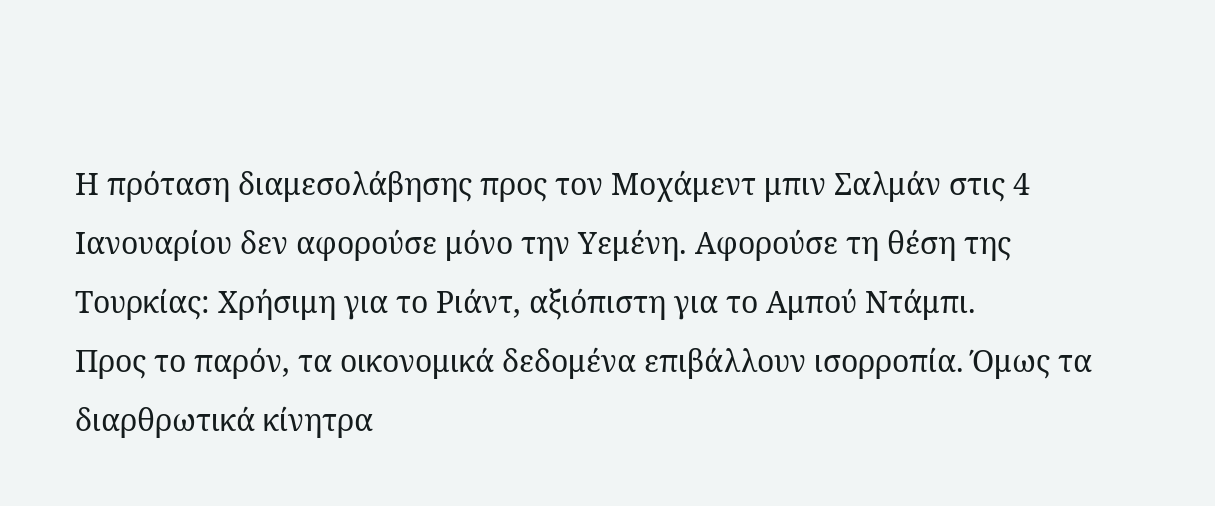Η πρόταση διαμεσολάβησης προς τον Μοχάμεντ μπιν Σαλμάν στις 4 Ιανουαρίου δεν αφορούσε μόνο την Υεμένη. Αφορούσε τη θέση της Τουρκίας: Χρήσιμη για το Ριάντ, αξιόπιστη για το Αμπού Ντάμπι.
Προς το παρόν, τα οικονομικά δεδομένα επιβάλλουν ισορροπία. Όμως τα διαρθρωτικά κίνητρα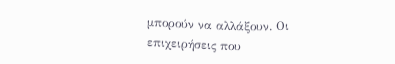μπορούν να αλλάξουν. Οι επιχειρήσεις που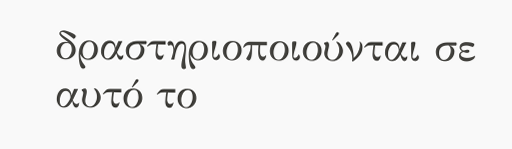δραστηριοποιούνται σε αυτό το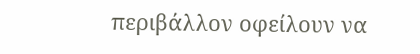περιβάλλον οφείλουν να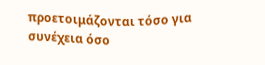προετοιμάζονται τόσο για συνέχεια όσο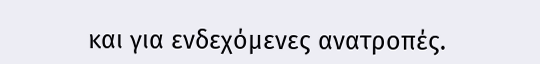και για ενδεχόμενες ανατροπές.